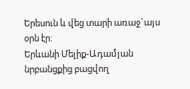Երեսուն և վեց տարի առաջ`այս օրն էր:
Երևանի Մելիք-Ադամյան նրբանցքից բացվող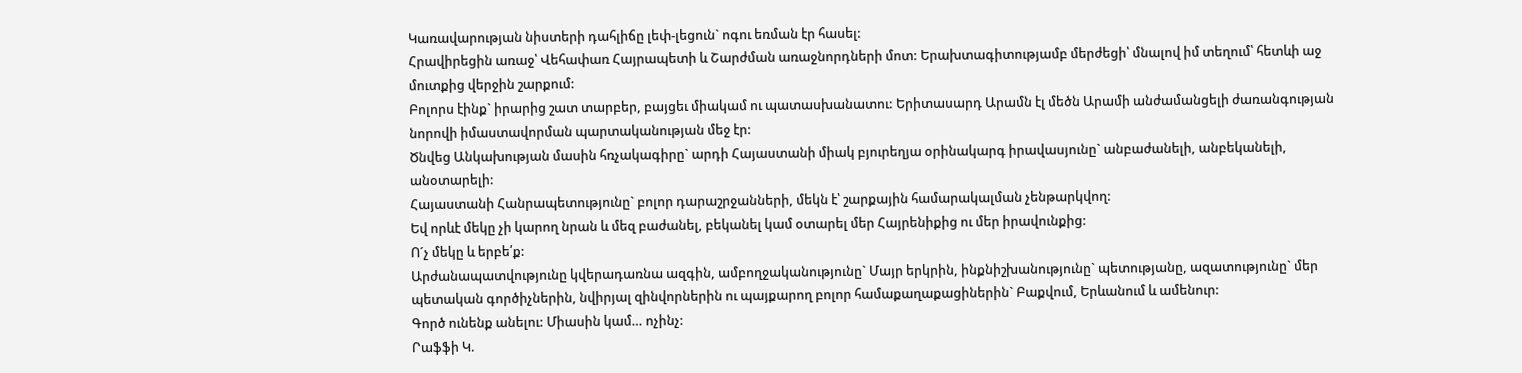Կառավարության նիստերի դահլիճը լեփ-լեցուն` ոգու եռման էր հասել:
Հրավիրեցին առաջ՝ Վեհափառ Հայրապետի և Շարժման առաջնորդների մոտ: Երախտագիտությամբ մերժեցի՝ մնալով իմ տեղում՝ հետևի աջ մուտքից վերջին շարքում:
Բոլորս էինք` իրարից շատ տարբեր, բայցեւ միակամ ու պատասխանատու: Երիտասարդ Արամն էլ մեծն Արամի անժամանցելի ժառանգության նորովի իմաստավորման պարտականության մեջ էր:
Ծնվեց Անկախության մասին հռչակագիրը` արդի Հայաստանի միակ բյուրեղյա օրինակարգ իրավասյունը` անբաժանելի, անբեկանելի, անօտարելի:
Հայաստանի Հանրապետությունը` բոլոր դարաշրջանների, մեկն է՝ շարքային համարակալման չենթարկվող:
Եվ որևէ մեկը չի կարող նրան և մեզ բաժանել, բեկանել կամ օտարել մեր Հայրենիքից ու մեր իրավունքից:
Ո´չ մեկը և երբե՛ք:
Արժանապատվությունը կվերադառնա ազգին, ամբողջականությունը` Մայր երկրին, ինքնիշխանությունը` պետությանը, ազատությունը` մեր պետական գործիչներին, նվիրյալ զինվորներին ու պայքարող բոլոր համաքաղաքացիներին` Բաքվում, Երևանում և ամենուր:
Գործ ունենք անելու: Միասին կամ… ոչինչ:
Րաֆֆի Կ.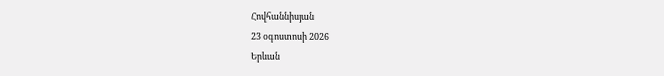Հովհաննիսյան
23 օգոստոսի 2026
Երևան